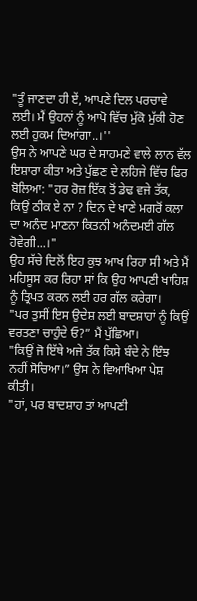"ਤੂੰ ਜਾਣਦਾ ਹੀ ਏਂ, ਆਪਣੇ ਦਿਲ ਪਰਚਾਵੇ ਲਈ। ਮੈਂ ਉਹਨਾਂ ਨੂੰ ਆਪੋ ਵਿੱਚ ਮੁੱਕੋ ਮੁੱਕੀ ਹੋਣ ਲਈ ਹੁਕਮ ਦਿਆਂਗਾ..।''
ਉਸ ਨੇ ਆਪਣੇ ਘਰ ਦੇ ਸਾਹਮਣੇ ਵਾਲੇ ਲਾਨ ਵੱਲ ਇਸ਼ਾਰਾ ਕੀਤਾ ਅਤੇ ਪੁੱਛਣ ਦੇ ਲਹਿਜੇ ਵਿੱਚ ਫਿਰ ਬੋਲਿਆ: "ਹਰ ਰੋਜ਼ ਇੱਕ ਤੋਂ ਡੇਢ ਵਜੇ ਤੱਕ, ਕਿਉਂ ਠੀਕ ਏ ਨਾ ? ਦਿਨ ਦੇ ਖਾਣੇ ਮਗਰੋਂ ਕਲਾ ਦਾ ਅਨੰਦ ਮਾਣਨਾ ਕਿਤਨੀ ਅਨੰਦਮਈ ਗੱਲ ਹੋਵੇਗੀ...।"
ਉਹ ਸੱਚੇ ਦਿਲੋਂ ਇਹ ਕੁਝ ਆਖ ਰਿਹਾ ਸੀ ਅਤੇ ਮੈਂ ਮਹਿਸੂਸ ਕਰ ਰਿਹਾ ਸਾਂ ਕਿ ਉਹ ਆਪਣੀ ਖਾਹਿਸ਼ ਨੂੰ ਤ੍ਰਿਪਤ ਕਰਨ ਲਈ ਹਰ ਗੱਲ ਕਰੇਗਾ।
"ਪਰ ਤੁਸੀਂ ਇਸ ਉਦੇਸ਼ ਲਈ ਬਾਦਸ਼ਾਹਾਂ ਨੂੰ ਕਿਉਂ ਵਰਤਣਾ ਚਾਹੁੰਦੇ ਓ?” ਮੈਂ ਪੁੱਛਿਆ।
"ਕਿਉਂ ਜੋ ਇੱਥੇ ਅਜੇ ਤੱਕ ਕਿਸੇ ਬੰਦੇ ਨੇ ਇੰਝ ਨਹੀਂ ਸੋਚਿਆ।” ਉਸ ਨੇ ਵਿਆਖਿਆ ਪੇਸ਼ ਕੀਤੀ।
"ਹਾਂ, ਪਰ ਬਾਦਸ਼ਾਹ ਤਾਂ ਆਪਣੀ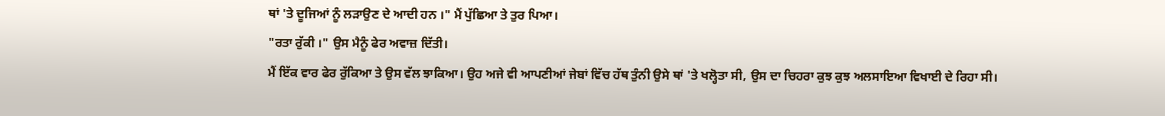ਥਾਂ 'ਤੇ ਦੂਜਿਆਂ ਨੂੰ ਲੜਾਉਣ ਦੇ ਆਦੀ ਹਨ ।" ਮੈਂ ਪੁੱਛਿਆ ਤੇ ਤੁਰ ਪਿਆ।
"ਰਤਾ ਰੁੱਕੀ ।" ਉਸ ਮੈਨੂੰ ਫੇਰ ਅਵਾਜ਼ ਦਿੱਤੀ।
ਮੈਂ ਇੱਕ ਵਾਰ ਫੇਰ ਰੁੱਕਿਆ ਤੇ ਉਸ ਵੱਲ ਝਾਕਿਆ। ਉਹ ਅਜੇ ਵੀ ਆਪਣੀਆਂ ਜੇਬਾਂ ਵਿੱਚ ਹੱਥ ਤੁੰਨੀ ਉਸੇ ਥਾਂ 'ਤੇ ਖਲ੍ਹੋਤਾ ਸੀ, ਉਸ ਦਾ ਚਿਹਰਾ ਕੁਝ ਕੁਝ ਅਲਸਾਇਆ ਵਿਖਾਈ ਦੇ ਰਿਹਾ ਸੀ।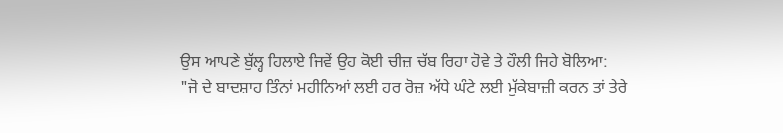ਉਸ ਆਪਣੇ ਬੁੱਲ੍ਹ ਹਿਲਾਏ ਜਿਵੇਂ ਉਹ ਕੋਈ ਚੀਜ਼ ਚੱਬ ਰਿਹਾ ਹੋਵੇ ਤੇ ਹੌਲੀ ਜਿਹੇ ਬੋਲਿਆ:
"ਜੋ ਦੇ ਬਾਦਸ਼ਾਹ ਤਿੰਨਾਂ ਮਹੀਨਿਆਂ ਲਈ ਹਰ ਰੋਜ਼ ਅੱਧੇ ਘੰਟੇ ਲਈ ਮੁੱਕੇਬਾਜ਼ੀ ਕਰਨ ਤਾਂ ਤੇਰੇ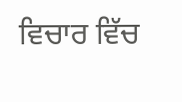ਵਿਚਾਰ ਵਿੱਚ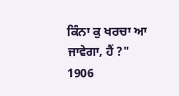ਕਿੰਨਾ ਕੁ ਖਰਚਾ ਆ ਜਾਵੇਗਾ, ਹੈਂ ?"
1906